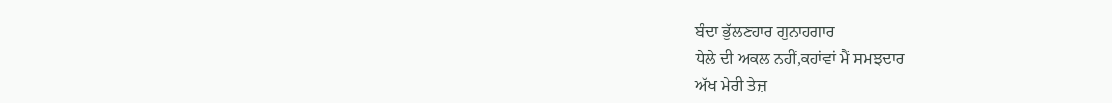ਬੰਦਾ ਭੁੱਲਣਹਾਰ ਗੁਨਾਹਗਾਰ
ਧੇਲੇ ਦੀ ਅਕਲ ਨਹੀਂ,ਕਹਾਂਵਾਂ ਮੈਂ ਸਮਝਦਾਰ
ਅੱਖ ਮੇਰੀ ਤੇਜ਼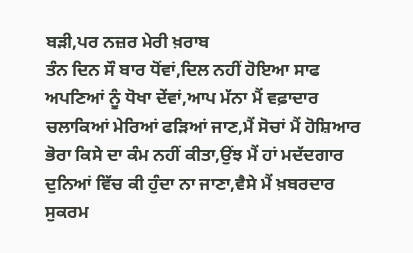ਬੜੀ,ਪਰ ਨਜ਼ਰ ਮੇਰੀ ਖ਼ਰਾਬ
ਤੰਨ ਦਿਨ ਸੌ ਬਾਰ ਧੋਂਵਾਂ,ਦਿਲ ਨਹੀਂ ਹੋਇਆ ਸਾਫ
ਅਪਣਿਆਂ ਨੂੰ ਧੋਖਾ ਦੇਂਵਾਂ,ਆਪ ਮੱਨਾ ਮੈਂ ਵਫ਼ਾਦਾਰ
ਚਲਾਕਿਆਂ ਮੇਰਿਆਂ ਫੜਿਆਂ ਜਾਣ,ਮੈਂ ਸੋਚਾਂ ਮੈਂ ਹੋਸ਼ਿਆਰ
ਭੋਰਾ ਕਿਸੇ ਦਾ ਕੰਮ ਨਹੀਂ ਕੀਤਾ,ਉਂਝ ਮੈਂ ਹਾਂ ਮਦੱਦਗਾਰ
ਦੁਨਿਆਂ ਵਿੱਚ ਕੀ ਹੁੰਦਾ ਨਾ ਜਾਣਾ,ਵੈਸੇ ਮੈਂ ਖ਼ਬਰਦਾਰ
ਸੁਕਰਮ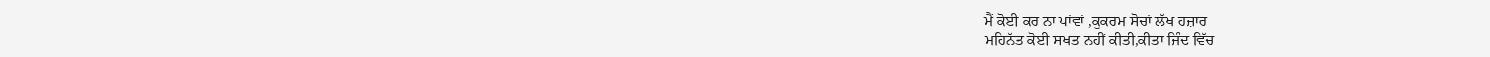ਮੈਂ ਕੋਈ ਕਰ ਨਾ ਪਾਂਵਾਂ ,ਕੁਕਰਮ ਸੋਚਾਂ ਲੱਖ ਹਜ਼ਾਰ
ਮਹਿਨੱਤ ਕੋਈ ਸਖਤ ਨਹੀਂ ਕੀਤੀ,ਕੀਤਾ ਜਿੰਦ ਵਿੱਚ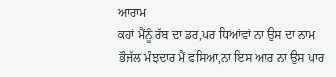ਆਰਾਮ
ਕਹਾਂ ਮੈਂਨੂੰ ਰੱਬ ਦਾ ਡਰ,ਪਰ ਧਿਆਂਵਾਂ ਨਾ ਉਸ ਦਾ ਨਾਮ
ਭੌਜੱਲ ਮੰਝਦਾਰ ਮੈਂ ਫਸਿਆ,ਨਾ ਇਸ ਆਰ ਨਾ ਉਸ ਪਾਰ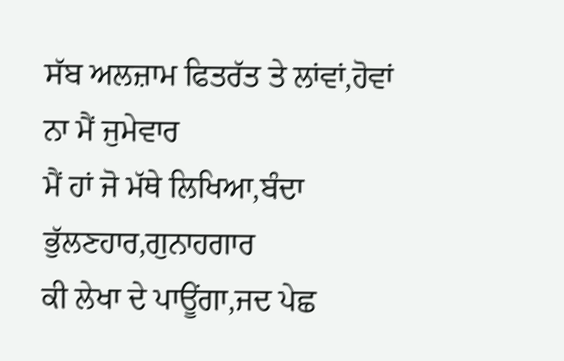ਸੱਬ ਅਲਜ਼ਾਮ ਫਿਤਰੱਤ ਤੇ ਲਾਂਵਾਂ,ਹੋਵਾਂ ਨਾ ਮੈਂ ਜੁਮੇਵਾਰ
ਮੈਂ ਹਾਂ ਜੋ ਮੱਥੇ ਲਿਖਿਆ,ਬੰਦਾ ਭੁੱਲਣਹਾਰ,ਗੁਨਾਹਗਾਰ
ਕੀ ਲੇਖਾ ਦੇ ਪਾਊਂਗਾ,ਜਦ ਪੇਛ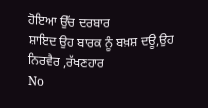ਹੋਇਆ ਉੱਚ ਦਰਬਾਰ
ਸ਼ਾਇਦ ਉਹ ਬਾਰਕ ਨੂੰ ਬਖ਼ਸ਼ ਦਊ,ਉਹ ਨਿਰਵੈਰ ,ਰੱਖਣਹਾਰ
No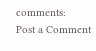comments:
Post a Comment